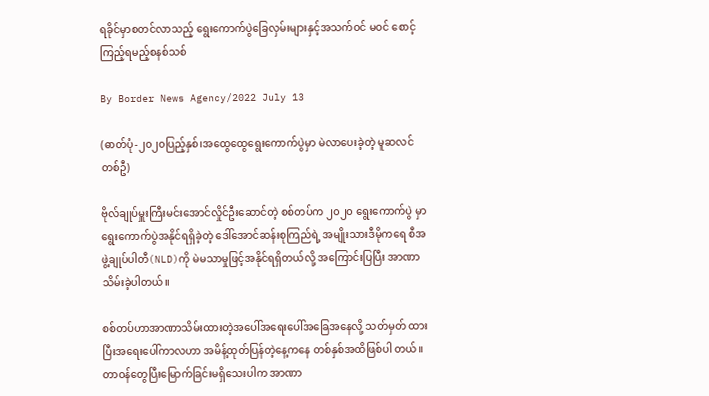ရခိုင်မှာစတင်လာသည့် ရွေးကောက်ပွဲခြေလှမ်းများနှင့်အသက်ဝင် မဝင် စောင့် ကြည့်ရမည့်စနစ်သစ်

By Border News Agency/2022 July 13

(ဓာတ်ပုံ-၂၀၂၀ပြည့်နှစ်၊အထွေထွေရွေးကောက်ပွဲမှာ မဲလာပေးခဲ့တဲ့ မူဆလင် တစ်ဦ)

ဗိုလ်ချုပ်မှူးကြီးမင်းအောင်လှိုင်ဦးဆောင်တဲ့ စစ်တပ်က ၂၀၂၀ ရွေးကောက်ပွဲ မှာ ရွေးကောက်ပွဲအနိုင်ရရှိခဲ့တဲ့ ဒေါ်အောင်ဆန်းစုကြည်ရဲ့ အမျိုးသားဒီမိုကရေ စီအဖွဲ့ချုပ်ပါတီ(NLD)ကို မဲမသာမှုဖြင့်အနိုင်ရရှိတယ်လို့ အကြောင်းပြပြီး အာဏာသိမ်းခဲ့ပါတယ်။

စစ်တပ်ဟာအာဏာသိမ်းထားတဲ့အပေါ်အရေးပေါ်အခြေအနေလို့ သတ်မှတ် ထားပြီးအရေးပေါ်ကာလဟာ အမိန့်ထုတ်ပြန်တဲ့နေ့ကနေ တစ်နှစ်အထိဖြစ်ပါ တယ်။တာဝန်တွေပြီးမြောက်ခြင်းမရှိသေးပါက အာဏာ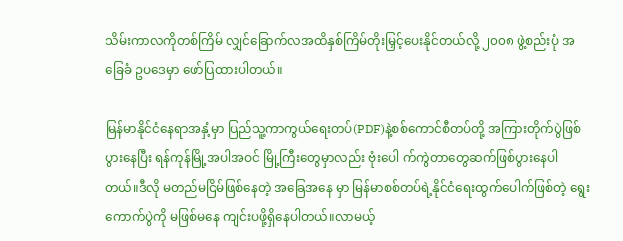သိမ်းကာလကိုတစ်ကြိမ် လျှင်ခြောက်လအထိနှစ်ကြိမ်တိုးမြှင့်ပေးနိုင်တယ်လို့ ၂၀၀၈ ဖွဲ့စည်းပုံ အခြေခံ ဥပဒေမှာ ဖော်ပြထားပါတယ်။

မြန်မာနိုင်ငံနေရာအနှံ့မှာ ပြည်သူ့ကာကွယ်ရေးတပ်(PDF)နဲ့စစ်ကောင်စီတပ်တို့ အကြားတိုက်ပွဲဖြစ်ပွားနေပြီး ရန်ကုန်မြို့အပါအဝင် မြို့ကြီးတွေမှာလည်း ဗုံးပေါ က်ကွဲတာတွေဆက်ဖြစ်ပွားနေပါတယ်။ဒီလို မတည်မငြိမ်ဖြစ်နေတဲ့ အခြေအနေ မှာ မြန်မာစစ်တပ်ရဲ့နိုင်ငံရေးထွက်ပေါက်ဖြစ်တဲ့ ရွေးကောက်ပွဲကို မဖြစ်မနေ ကျင်းပဖို့ရှိနေပါတယ်။လာမယ့်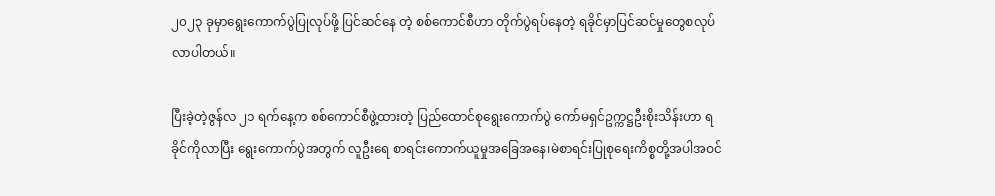၂၀၂၃ ခုမှာရွေးကောက်ပွဲပြုလုပ်ဖို့ ပြင်ဆင်နေ တဲ့ စစ်ကောင်စီဟာ တိုက်ပွဲရပ်နေတဲ့ ရခိုင်မှာပြင်ဆင်မှုတွေစလုပ်လာပါတယ်။

ပြီးခဲ့တဲ့ဇွန်လ ၂၁ ရက်နေ့က စစ်ကောင်စီဖွဲ့ထားတဲ့ ပြည်ထောင်စုရွေးကောက်ပွဲ ကော်မရှင်ဥက္ကဋ္ဌဦးစိုးသိန်းဟာ ရခိုင်ကိုလာပြီး ရွေးကောက်ပွဲအတွက် လူဦးရေ စာရင်းကောက်ယူမှုအခြေအနေ၊မဲစာရင်းပြုစုရေးကိစ္စတို့အပါအဝင်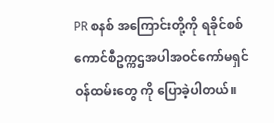PR စနစ် အကြောင်းတို့ကို ရခိုင်စစ်ကောင်စီဥက္ကဌအပါအဝင်ကော်မရှင်ဝန်ထမ်းတွေ ကို ပြောခဲ့ပါတယ်။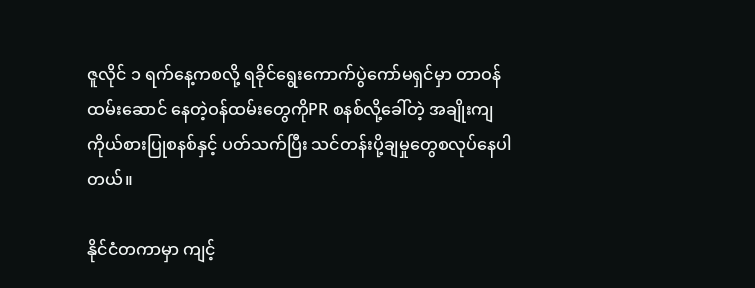ဇူလိုင် ၁ ရက်နေ့ကစလို့ ရခိုင်ရွေးကောက်ပွဲကော်မရှင်မှာ တာဝန်ထမ်းဆောင် နေတဲ့ဝန်ထမ်းတွေကိုPR စနစ်လို့ခေါ်တဲ့ အချိုးကျကိုယ်စားပြုစနစ်နှင့် ပတ်သက်ပြီး သင်တန်းပို့ချမှုတွေစလုပ်နေပါတယ်။

နိုင်ငံတကာမှာ ကျင့်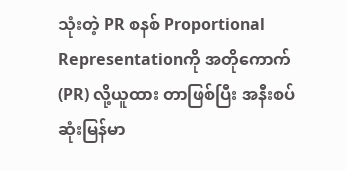သုံးတဲ့ PR စနစ် Proportional Representationကို အတိုကောက် (PR) လို့ယူထား တာဖြစ်ပြီး အနီးစပ်ဆုံးမြန်မာ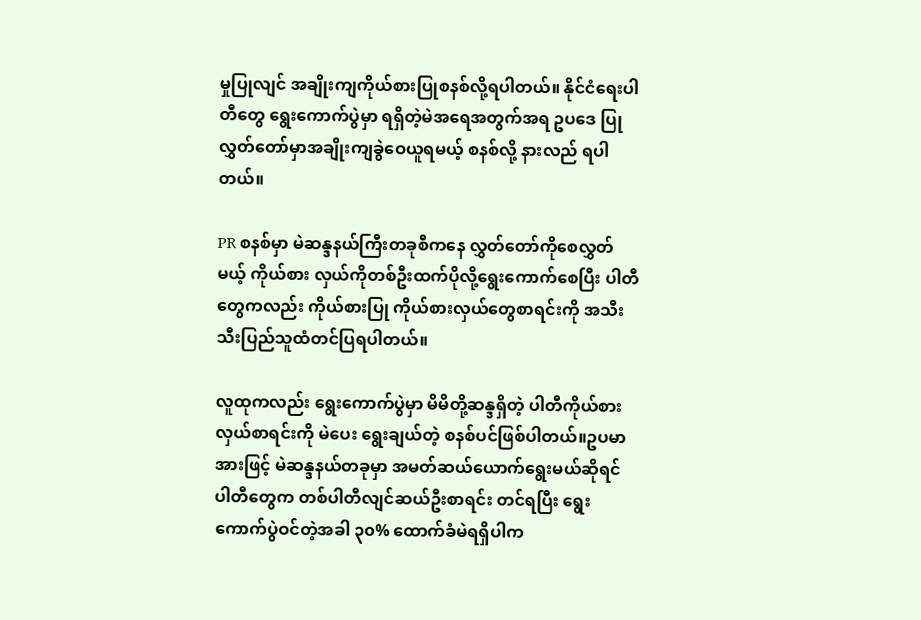မှုပြုလျင် အချိုးကျကိုယ်စားပြုစနစ်လို့ရပါတယ်။ နိုင်ငံရေးပါတီတွေ ရွေးကောက်ပွဲမှာ ရရှိတဲ့မဲအရေအတွက်အရ ဥပဒေ ပြုလွှတ်တော်မှာအချိုးကျခွဲဝေယူရမယ့် စနစ်လို့ နားလည် ရပါတယ်။

PR စနစ်မှာ မဲဆန္ဒနယ်ကြီးတခုစီကနေ လွှတ်တော်ကိုစေလွှတ်မယ့် ကိုယ်စား လှယ်ကိုတစ်ဦးထက်ပိုလို့ရွေးကောက်စေပြီး ပါတီတွေကလည်း ကိုယ်စားပြု ကိုယ်စားလှယ်တွေစာရင်းကို အသီးသီးပြည်သူထံတင်ပြရပါတယ်။

လူထုကလည်း ရွေးကောက်ပွဲမှာ မိမိတို့ဆန္ဒရှိတဲ့ ပါတီကိုယ်စားလှယ်စာရင်းကို မဲပေး ရွေးချယ်တဲ့ စနစ်ပင်ဖြစ်ပါတယ်။ဥပမာအားဖြင့် မဲဆန္ဒနယ်တခုမှာ အမတ်ဆယ်ယောက်ရွေးမယ်ဆိုရင် ပါတီတွေက တစ်ပါတီလျင်ဆယ်ဦးစာရင်း တင်ရပြီး ရွေးကောက်ပွဲဝင်တဲ့အခါ ၃၀% ထောက်ခံမဲရရှိပါက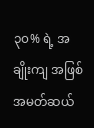၃၀% ရဲ့ အချိုးကျ အဖြစ်အမတ်ဆယ်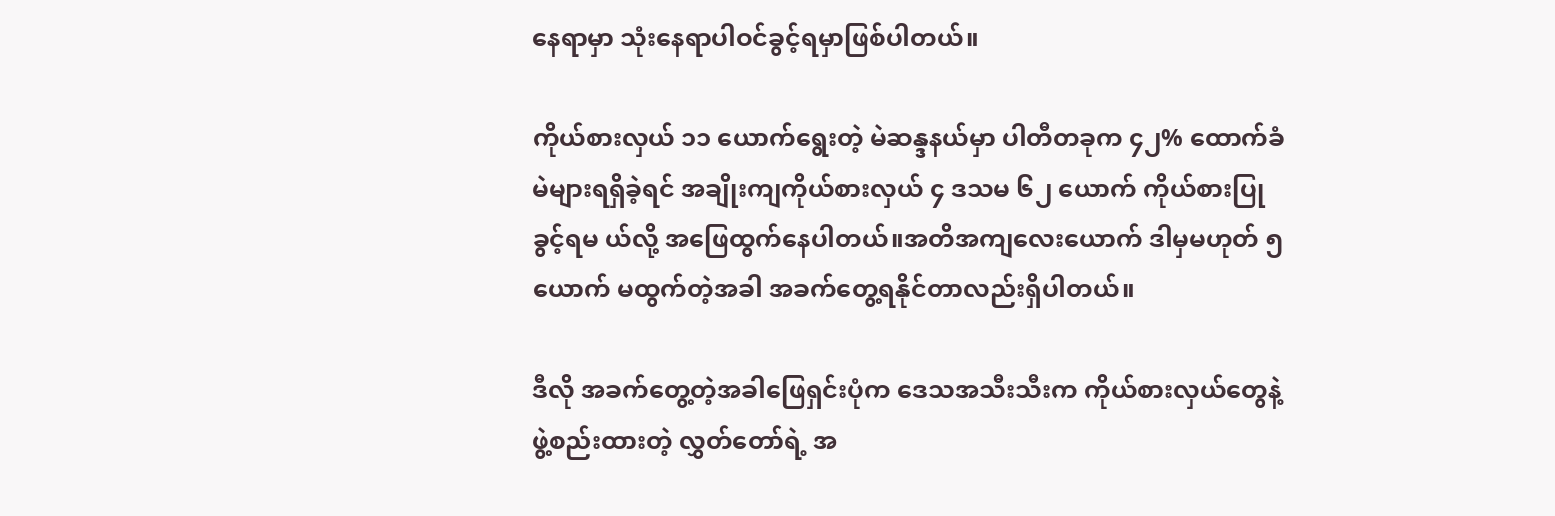နေရာမှာ သုံးနေရာပါဝင်ခွင့်ရမှာဖြစ်ပါတယ်။

ကိုယ်စားလှယ် ၁၁ ယောက်ရွေးတဲ့ မဲဆန္ဒနယ်မှာ ပါတီတခုက ၄၂% ထောက်ခံ မဲများရရှိခဲ့ရင် အချိုးကျကိုယ်စားလှယ် ၄ ဒသမ ၆၂ ယောက် ကိုယ်စားပြုခွင့်ရမ ယ်လို့ အဖြေထွက်နေပါတယ်။အတိအကျလေးယောက် ဒါမှမဟုတ် ၅ ယောက် မထွက်တဲ့အခါ အခက်တွေ့ရနိုင်တာလည်းရှိပါတယ်။

ဒီလို အခက်တွေ့တဲ့အခါဖြေရှင်းပုံက ဒေသအသီးသီးက ကိုယ်စားလှယ်တွေနဲ့ ဖွဲ့စည်းထားတဲ့ လွှတ်တော်ရဲ့ အ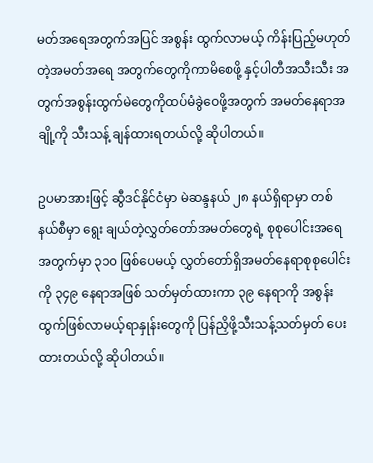မတ်အရေအတွက်အပြင် အစွန်း ထွက်လာမယ့် ကိန်းပြည့်မဟုတ်တဲ့အမတ်အရေ အတွက်တွေကိုကာမိစေဖို့ နှင့်ပါတီအသီးသီး အတွက်အစွန်းထွက်မဲတွေကိုထပ်မံခွဲဝေဖို့အတွက် အမတ်နေရာအချို့ကို သီးသန့် ချန်ထားရတယ်လို့ ဆိုပါတယ်။

ဥပမာအားဖြင့် ဆွီဒင်နိုင်ငံမှာ မဲဆန္ဒနယ် ၂၈ နယ်ရှိရာမှာ တစ်နယ်စီမှာ ရွေး ချယ်တဲ့လွှတ်တော်အမတ်တွေရဲ့ စုစုပေါင်းအရေအတွက်မှာ ၃၁၀ ဖြစ်ပေမယ့် လွှတ်တော်ရှိအမတ်နေရာစုစုပေါင်းကို ၃၄၉ နေရာအဖြစ် သတ်မှတ်ထားကာ ၃၉ နေရာကို အစွန်းထွက်ဖြစ်လာမယ့်ရာနှုန်းတွေကို ပြန်ညှိဖို့သီးသန့်သတ်မှတ် ပေးထားတယ်လို့ ဆိုပါတယ်။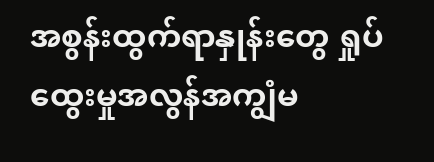အစွန်းထွက်ရာနှုန်းတွေ ရှုပ်ထွေးမှုအလွန်အကျွံမ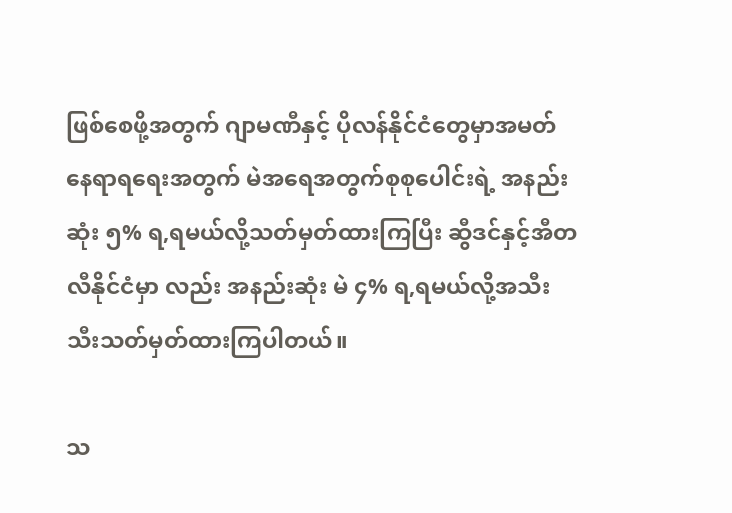ဖြစ်စေဖို့အတွက် ဂျာမဏီနှင့် ပိုလန်နိုင်ငံတွေမှာအမတ်နေရာရရေးအတွက် မဲအရေအတွက်စုစုပေါင်းရဲ့ အနည်းဆုံး ၅% ရ,ရမယ်လို့သတ်မှတ်ထားကြပြီး ဆွီဒင်နှင့်အီတလီနိုင်ငံမှာ လည်း အနည်းဆုံး မဲ ၄% ရ,ရမယ်လို့အသီးသီးသတ်မှတ်ထားကြပါတယ်။

သ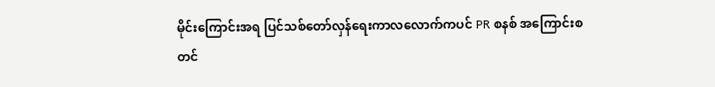မိုင်းကြောင်းအရ ပြင်သစ်တော်လှန်ရေးကာလလောက်ကပင် PR စနစ် အကြောင်းစတင်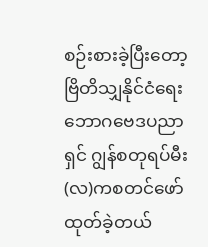စဉ်းစားခဲ့ပြီးတော့ ဗြိတိသျှနိုင်ငံရေးဘောဂဗေဒပညာရှင် ဂျွန်စတုရပ်မီး(လ)ကစတင်ဖော်ထုတ်ခဲ့တယ်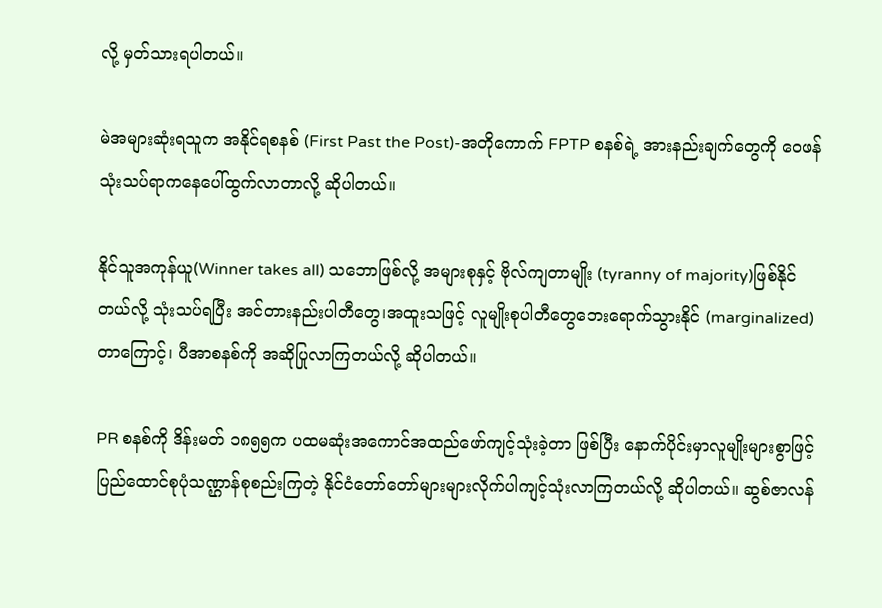လို့ မှတ်သားရပါတယ်။

မဲအများဆုံးရသူက အနိုင်ရစနစ် (First Past the Post)-အတိုကောက် FPTP စနစ်ရဲ့ အားနည်းချက်တွေကို ဝေဖန်သုံးသပ်ရာကနေပေါ်ထွက်လာတာလို့ ဆိုပါတယ်။

နိုင်သူအကုန်ယူ(Winner takes all) သဘောဖြစ်လို့ အများစုနှင့် ဗိုလ်ကျတာမျိုး (tyranny of majority)ဖြစ်နိုင်တယ်လို့ သုံးသပ်ရပြီး အင်တားနည်းပါတီတွေ၊အထူးသဖြင့် လူမျိုးစုပါတီတွေဘေးရောက်သွားနိုင် (marginalized)တာကြောင့်၊ ပီအာစနစ်ကို အဆိုပြုလာကြတယ်လို့ ဆိုပါတယ်။

PR စနစ်ကို ဒိန်းမတ် ၁၈၅၅က ပထမဆုံးအကောင်အထည်ဖော်ကျင့်သုံးခဲ့တာ ဖြစ်ပြီး နောက်ပိုင်းမှာလူမျိုးများစွာဖြင့် ပြည်ထောင်စုပုံသဏ္ဌာန်စုစည်းကြတဲ့ နိုင်ငံတော်တော်များများလိုက်ပါကျင့်သုံးလာကြတယ်လို့ ဆိုပါတယ်။ ဆွစ်ဇာလန်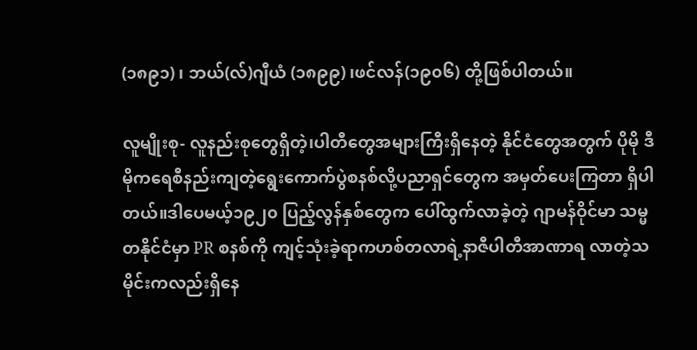(၁၈၉၁) ၊ ဘယ်(လ်)ဂျီယံ (၁၈၉၉) ၊ဖင်လန်(၁၉၀၆) တို့ဖြစ်ပါတယ်။

လူမျိုးစု- လူနည်းစုတွေရှိတဲ့၊ပါတီတွေအများကြီးရှိနေတဲ့ နိုင်ငံတွေအတွက် ပိုမို ဒီမိုကရေစီနည်းကျတဲ့ရွေးကောက်ပွဲစနစ်လို့ပညာရှင်တွေက အမှတ်ပေးကြတာ ရှိပါတယ်။ဒါပေမယ့်၁၉၂၀ ပြည့်လွန်နှစ်တွေက ပေါ်ထွက်လာခဲ့တဲ့ ဂျာမန်ဝိုင်မာ သမ္မတနိုင်ငံမှာ PR စနစ်ကို ကျင့်သုံးခဲ့ရာကဟစ်တလာရဲ့နာဇီပါတီအာဏာရ လာတဲ့သမိုင်းကလည်းရှိနေ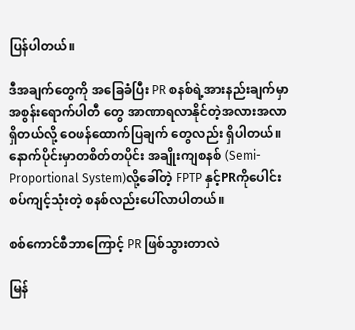ပြန်ပါတယ်။

ဒီအချက်တွေကို အခြေခံပြီး PR စနစ်ရဲ့အားနည်းချက်မှာ အစွန်းရောက်ပါတီ တွေ အာဏာရလာနိုင်တဲ့အလားအလာရှိတယ်လို့ ဝေဖန်ထောက်ပြချက် တွေလည်း ရှိပါတယ်။နောက်ပိုင်းမှာတစိတ်တပိုင်း အချိုးကျစနစ် (Semi-Proportional System)လို့ခေါ်တဲ့ FPTP နှင့်PRကိုပေါင်းစပ်ကျင့်သုံးတဲ့ စနစ်လည်းပေါ်လာပါတယ်။

စစ်ကောင်စီဘာကြောင့် PR ဖြစ်သွားတာလဲ

မြန်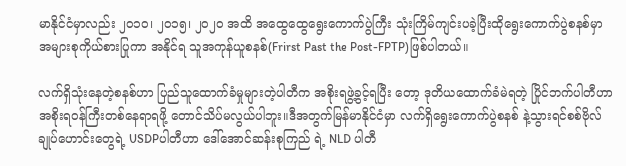မာနိုင်ငံမှာလည်း ၂၀၁၀၊ ၂၀၁၅၊ ၂၀၂၀ အထိ အထွေထွေရွေးကောက်ပွဲကြီး သုံးကြိမ်ကျင်းပခဲ့ပြီးထိုရွေးကောက်ပွဲစနစ်မှာ အများစုကိုယ်စားပြုကာ အနိုင်ရ သူအကုန်ယူစနစ်(Frirst Past the Post-FPTP)ဖြစ်ပါတယ်။

လက်ရှိသုံးနေတဲ့စနစ်ဟာ ပြည်သူထောက်ခံမှုများတဲ့ပါတီက အစိုးရဖွဲ့ခွင့်ရပြီး တော့ ဒုတိယထောက်ခံမဲရတဲ့ ပြိုင်ဘက်ပါတီဟာ အစိုးရဝန်ကြီးတစ်နေရာရဖို့ တောင်သိပ်မလွယ်ပါဘူး။ဒီအတွက်မြန်မာနိုင်ငံမှာ လက်ရှိရွေးကောက်ပွဲစနစ် နဲ့သွားရင်စစ်ဗိုလ်ချုပ်ဟောင်းတွေရဲ့ USDPပါတီဟာ ဒေါ်အောင်ဆန်းစုကြည် ရဲ့ NLD ပါတီ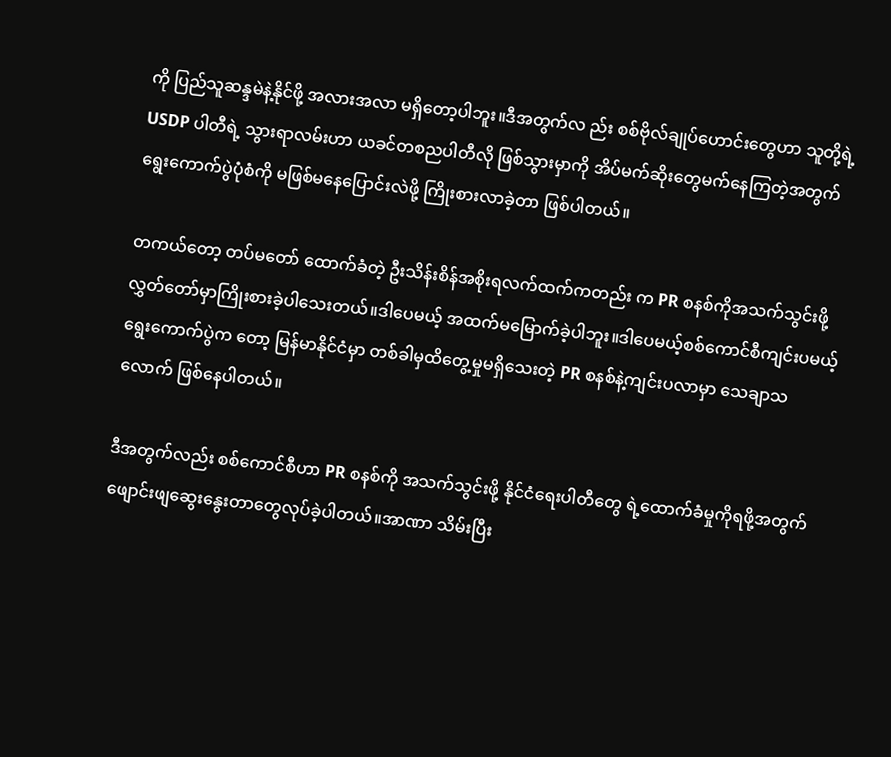ကို ပြည်သူဆန္ဒမဲနဲ့နိုင်ဖို့ အလားအလာ မရှိတော့ပါဘူး။ဒီအတွက်လ ည်း စစ်ဗိုလ်ချုပ်ဟောင်းတွေဟာ သူတို့ရဲ့ USDP ပါတီရဲ့ သွားရာလမ်းဟာ ယခင်တစညပါတီလို ဖြစ်သွားမှာကို အိပ်မက်ဆိုးတွေမက်နေကြတဲ့အတွက် ရွေးကောက်ပွဲပုံစံကို မဖြစ်မနေပြောင်းလဲဖို့ ကြိုးစားလာခဲ့တာ ဖြစ်ပါတယ်။

တကယ်တော့ တပ်မတော် ထောက်ခံတဲ့ ဦးသိန်းစိန်အစိုးရလက်ထက်ကတည်း က PR စနစ်ကိုအသက်သွင်းဖို့ လွှတ်တော်မှာကြိုးစားခဲ့ပါသေးတယ်။ဒါပေမယ့် အထက်မမြောက်ခဲ့ပါဘူး။ဒါပေမယ့်စစ်ကောင်စီကျင်းပမယ့် ရွေးကောက်ပွဲက တော့ မြန်မာနိုင်ငံမှာ တစ်ခါမှထိတွေ့မှုမရှိသေးတဲ့ PR စနစ်နဲ့ကျင်းပလာမှာ သေချာသလောက် ဖြစ်နေပါတယ်။

ဒီအတွက်လည်း စစ်ကောင်စီဟာ PR စနစ်ကို အသက်သွင်းဖို့ နိုင်ငံရေးပါတီတွေ ရဲ့ထောက်ခံမှုကိုရဖို့အတွက် ဖျောင်းဖျဆွေးနွေးတာတွေလုပ်ခဲ့ပါတယ်။အာဏာ သိမ်းပြီး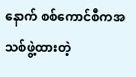နောက် စစ်ကောင်စီကအသစ်ဖွဲ့ထားတဲ့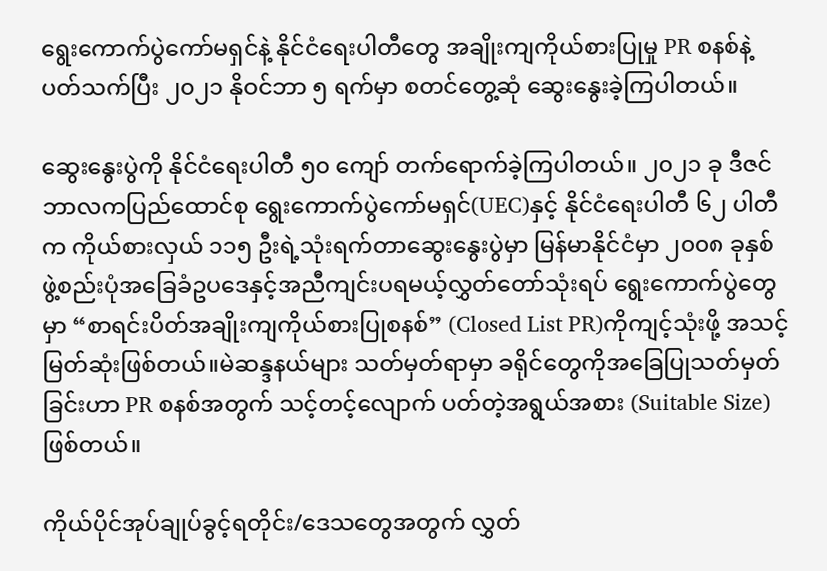ရွေးကောက်ပွဲကော်မရှင်နဲ့ နိုင်ငံရေးပါတီတွေ အချိုးကျကိုယ်စားပြုမှု PR စနစ်နဲ့ပတ်သက်ပြီး ၂၀၂၁ နိုဝင်ဘာ ၅ ရက်မှာ စတင်တွေ့ဆုံ ဆွေးနွေးခဲ့ကြပါတယ်။

ဆွေးနွေးပွဲကို နိုင်ငံရေးပါတီ ၅၀ ကျော် တက်ရောက်ခဲ့ကြပါတယ်။ ၂၀၂၁ ခု ဒီဇင်ဘာလကပြည်ထောင်စု ရွေးကောက်ပွဲကော်မရှင်(UEC)နှင့် နိုင်ငံရေးပါတီ ၆၂ ပါတီက ကိုယ်စားလှယ် ၁၁၅ ဦးရဲ့သုံးရက်တာဆွေးနွေးပွဲမှာ မြန်မာနိုင်ငံမှာ ၂၀၀၈ ခုနှစ် ဖွဲ့စည်းပုံအခြေခံဥပဒေနှင့်အညီကျင်းပရမယ့်လွှတ်တော်သုံးရပ် ရွေးကောက်ပွဲတွေမှာ “စာရင်းပိတ်အချိုးကျကိုယ်စားပြုစနစ်” (Closed List PR)ကိုကျင့်သုံးဖို့ အသင့်မြတ်ဆုံးဖြစ်တယ်။မဲဆန္ဒနယ်များ သတ်မှတ်ရာမှာ ခရိုင်တွေကိုအခြေပြုသတ်မှတ်ခြင်းဟာ PR စနစ်အတွက် သင့်တင့်လျောက် ပတ်တဲ့အရွယ်အစား (Suitable Size)ဖြစ်တယ်။

ကိုယ်ပိုင်အုပ်ချုပ်ခွင့်ရတိုင်း/ဒေသတွေအတွက် လွှတ်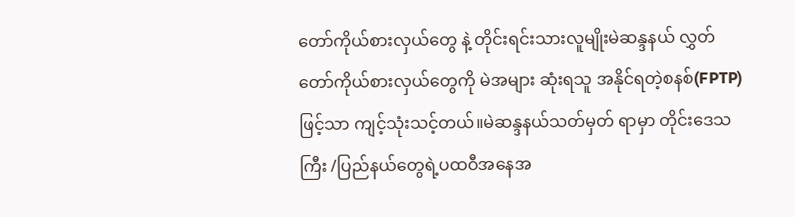တော်ကိုယ်စားလှယ်တွေ နဲ့ တိုင်းရင်းသားလူမျိုးမဲဆန္ဒနယ် လွှတ်တော်ကိုယ်စားလှယ်တွေကို မဲအများ ဆုံးရသူ အနိုင်ရတဲ့စနစ်(FPTP) ဖြင့်သာ ကျင့်သုံးသင့်တယ်။မဲဆန္ဒနယ်သတ်မှတ် ရာမှာ တိုင်းဒေသကြီး /ပြည်နယ်တွေရဲ့ပထဝီအနေအ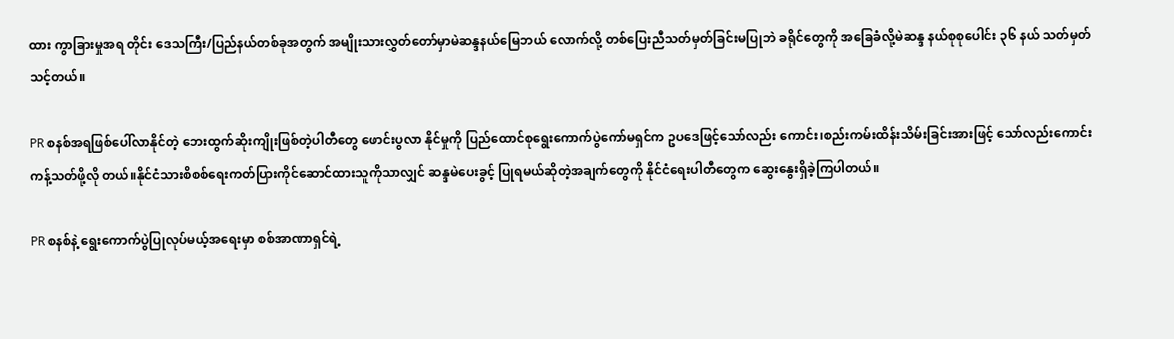ထား ကွာခြားမှုအရ တိုင်း ဒေသကြီး/ပြည်နယ်တစ်ခုအတွက် အမျိုးသားလွှတ်တော်မှာမဲဆန္ဒနယ်မြေဘယ် လောက်လို့ တစ်ပြေးညီသတ်မှတ်ခြင်းမပြုဘဲ ခရိုင်တွေကို အခြေခံလို့မဲဆန္ဒ နယ်စုစုပေါင်း ၃၆ နယ် သတ်မှတ်သင့်တယ်။

PR စနစ်အရဖြစ်ပေါ်လာနိုင်တဲ့ ဘေးထွက်ဆိုးကျိုးဖြစ်တဲ့ပါတီတွေ ဖောင်းပွလာ နိုင်မှုကို ပြည်ထောင်စုရွေးကောက်ပွဲကော်မရှင်က ဥပဒေဖြင့်သော်လည်း ကောင်း၊စည်းကမ်းထိန်းသိမ်းခြင်းအားဖြင့် သော်လည်းကောင်း ကန့်သတ်ဖို့လို တယ်။နိုင်ငံသားစိစစ်ရေးကတ်ပြားကိုင်ဆောင်ထားသူကိုသာလျှင် ဆန္ဒမဲပေးခွင့် ပြုရမယ်ဆိုတဲ့အချက်တွေကို နိုင်ငံရေးပါတီတွေက ဆွေးနွေးရှိခဲ့ကြပါတယ်။

PR စနစ်နဲ့ ရွေးကောက်ပွဲပြုလုပ်မယ့်အရေးမှာ စစ်အာဏာရှင်ရဲ့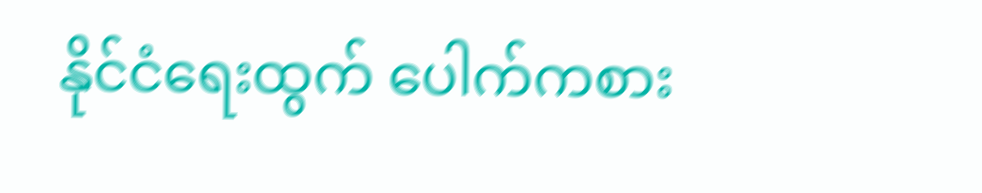နိုင်ငံရေးထွက် ပေါက်ကစား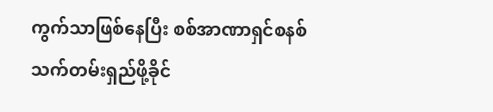ကွက်သာဖြစ်နေပြီး စစ်အာဏာရှင်စနစ် သက်တမ်းရှည်ဖို့ခိုင်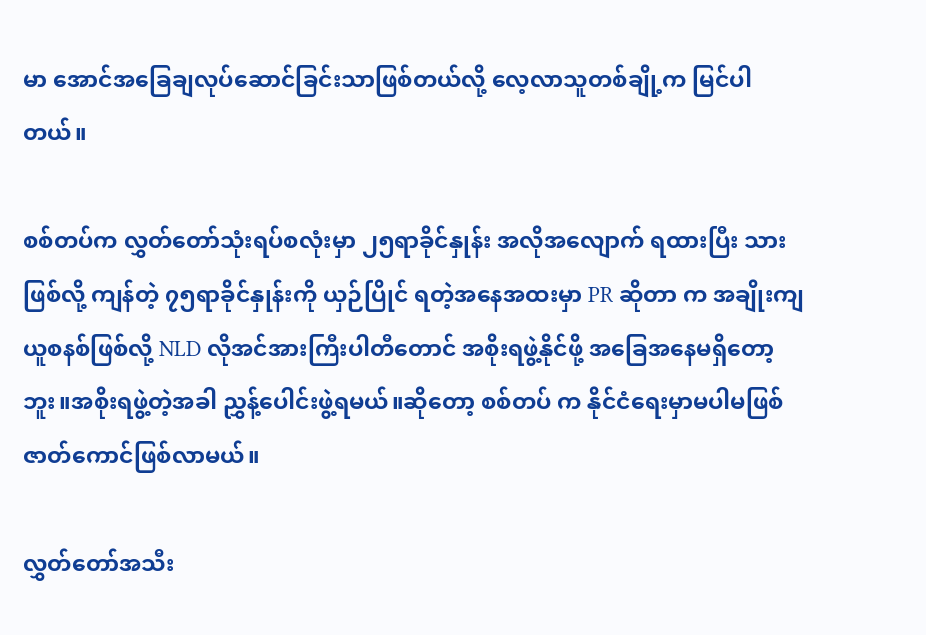မာ အောင်အခြေချလုပ်ဆောင်ခြင်းသာဖြစ်တယ်လို့ လေ့လာသူတစ်ချို့က မြင်ပါ တယ်။

စစ်တပ်က လွှတ်တော်သုံးရပ်စလုံးမှာ ၂၅ရာခိုင်နှုန်း အလိုအလျောက် ရထားပြီး သားဖြစ်လို့ ကျန်တဲ့ ၇၅ရာခိုင်နှုန်းကို ယှဉ်ပြိုင် ရတဲ့အနေအထးမှာ PR ဆိုတာ က အချိုးကျယူစနစ်ဖြစ်လို့ NLD လိုအင်အားကြီးပါတီတောင် အစိုးရဖွဲ့နိုင်ဖို့ အခြေအနေမရှိတော့ဘူး။အစိုးရဖွဲ့တဲ့အခါ ညွှန့်ပေါင်းဖွဲ့ရမယ်။ဆိုတော့ စစ်တပ် က နိုင်ငံရေးမှာမပါမဖြစ်ဇာတ်ကောင်ဖြစ်လာမယ်။

လွှတ်တော်အသီး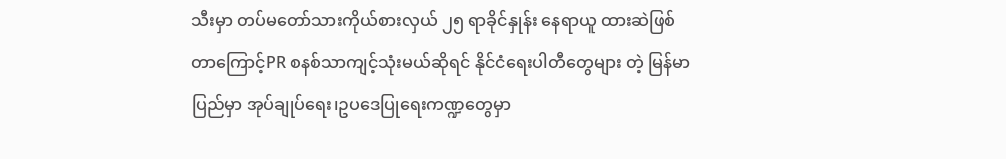သီးမှာ တပ်မတော်သားကိုယ်စားလှယ် ၂၅ ရာခိုင်နှုန်း နေရာယူ ထားဆဲဖြစ်တာကြောင့်PR စနစ်သာကျင့်သုံးမယ်ဆိုရင် နိုင်ငံရေးပါတီတွေများ တဲ့ မြန်မာပြည်မှာ အုပ်ချုပ်ရေး၊ဥပဒေပြုရေးကဏ္ဍတွေမှာ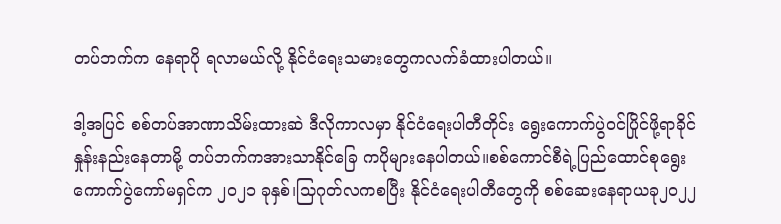တပ်ဘက်က နေရာပို ရလာမယ်လို့ နိုင်ငံရေးသမားတွေကလက်ခံထားပါတယ်။

ဒါ့အပြင် စစ်တပ်အာဏာသိမ်းထားဆဲ ဒီလိုကာလမှာ နိုင်ငံရေးပါတီတိုင်း ရွေးကောက်ပွဲဝင်ပြိုင်ဖို့ရာခိုင်နှုန်းနည်းနေတာမို့ တပ်ဘက်ကအားသာနိုင်ခြေ ကပိုများနေပါတယ်။စစ်ကောင်စီရဲ့ပြည်ထောင်စုရွေးကောက်ပွဲကော်မရှင်က ၂၀၂၁ ခုနှစ်၊သြဂုတ်လကစပြီး နိုင်ငံရေးပါတီတွေကို စစ်ဆေးနေရာယခု၂၀၂၂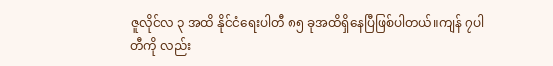ဇူလိုင်လ ၃ အထိ နိုင်ငံရေးပါတီ ၈၅ ခုအထိရှိနေပြီဖြစ်ပါတယ်။ကျန် ၇ပါတီကို လည်း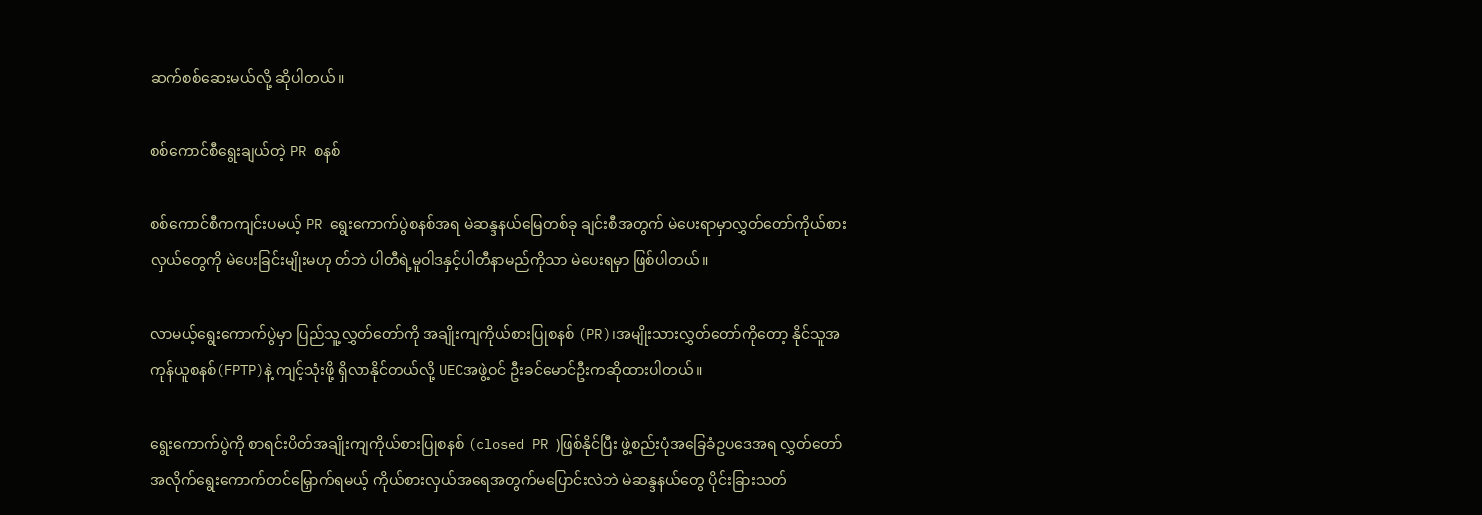ဆက်စစ်ဆေးမယ်လို့ ဆိုပါတယ်။

စစ်ကောင်စီရွေးချယ်တဲ့ PR စနစ်

စစ်ကောင်စီကကျင်းပမယ့် PR ရွေးကောက်ပွဲစနစ်အရ မဲဆန္ဒနယ်မြေတစ်ခု ချင်းစီအတွက် မဲပေးရာမှာလွှတ်တော်ကိုယ်စားလှယ်တွေကို မဲပေးခြင်းမျိုးမဟု တ်ဘဲ ပါတီရဲ့မူဝါဒနှင့်ပါတီနာမည်ကိုသာ မဲပေးရမှာ ဖြစ်ပါတယ်။

လာမယ့်ရွေးကောက်ပွဲမှာ ပြည်သူ့လွှတ်တော်ကို အချိုးကျကိုယ်စားပြုစနစ် (PR)၊အမျိုးသားလွှတ်တော်ကိုတော့ နိုင်သူအကုန်ယူစနစ်(FPTP)နဲ့ ကျင့်သုံးဖို့ ရှိလာနိုင်တယ်လို့ UECအဖွဲ့ဝင် ဦးခင်မောင်ဦးကဆိုထားပါတယ်။

ရွေးကောက်ပွဲကို စာရင်းပိတ်အချိုးကျကိုယ်စားပြုစနစ် (closed PR )ဖြစ်နိုင်ပြီး ဖွဲ့စည်းပုံအခြေခံဥပဒေအရ လွှတ်တော်အလိုက်ရွေးကောက်တင်မြှောက်ရမယ့် ကိုယ်စားလှယ်အရေအတွက်မပြောင်းလဲဘဲ မဲဆန္ဒနယ်တွေ ပိုင်းခြားသတ်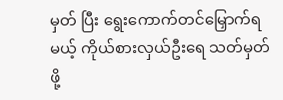မှတ် ပြီး ရွေးကောက်တင်မြှောက်ရမယ့် ကိုယ်စားလှယ်ဦးရေ သတ်မှတ်ဖို့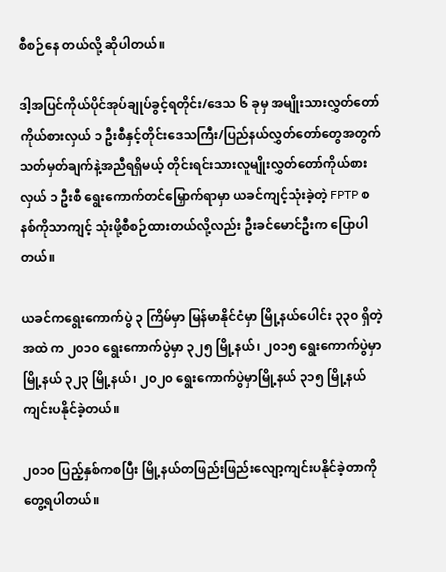စီစဉ်နေ တယ်လို့ ဆိုပါတယ်။

ဒါ့အပြင်ကိုယ်ပိုင်အုပ်ချုပ်ခွင့်ရတိုင်း/ဒေသ ၆ ခုမှ အမျိုးသားလွှတ်တော် ကိုယ်စားလှယ် ၁ ဦးစီနှင့်တိုင်းဒေသကြီး/ပြည်နယ်လွှတ်တော်တွေအတွက် သတ်မှတ်ချက်နဲ့အညီရရှိမယ့် တိုင်းရင်းသားလူမျိုးလွှတ်တော်ကိုယ်စားလှယ် ၁ ဦးစီ ရွေးကောက်တင်မြှောက်ရာမှာ ယခင်ကျင့်သုံးခဲ့တဲ့ FPTP စနစ်ကိုသာကျင့် သုံးဖို့စီစဉ်ထားတယ်လို့လည်း ဦးခင်မောင်ဦးက ပြောပါတယ်။

ယခင်ကရွေးကောက်ပွဲ ၃ ကြိမ်မှာ မြန်မာနိုင်ငံမှာ မြို့နယ်ပေါင်း ၃၃၀ ရှိတဲ့အထဲ က ၂၀၁၀ ရွေးကောက်ပွဲမှာ ၃၂၅ မြို့နယ်၊ ၂၀၁၅ ရွေးကောက်ပွဲမှာ မြို့နယ် ၃၂၃ မြို့နယ်၊ ၂၀၂၀ ရွေးကောက်ပွဲမှာမြို့နယ် ၃၁၅ မြို့နယ်ကျင်းပနိုင်ခဲ့တယ်။

၂၀၁၀ ပြည့်နှစ်ကစပြီး မြို့နယ်တဖြည်းဖြည်းလျော့ကျင်းပနိုင်ခဲ့တာကို တွေ့ရပါတယ်။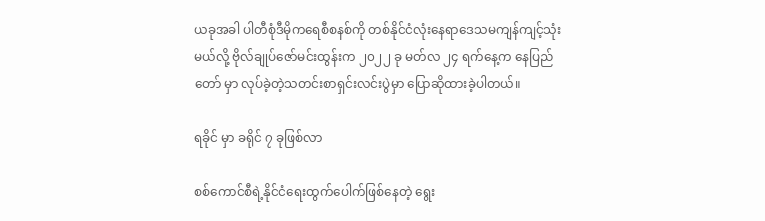ယခုအခါ ပါတီစုံဒီမိုကရေစီစနစ်ကို တစ်နိုင်ငံလုံးနေရာဒေသမကျန်ကျင့်သုံး မယ်လို့ ဗိုလ်ချုပ်ဇော်မင်းထွန်းက ၂၀၂၂ ခု မတ်လ ၂၄ ရက်နေ့က နေပြည်တော် မှာ လုပ်ခဲ့တဲ့သတင်းစာရှင်းလင်းပွဲမှာ ပြောဆိုထားခဲ့ပါတယ်။

ရခိုင် မှာ ခရိုင် ၇ ခုဖြစ်လာ

စစ်ကောင်စီရဲ့နိုင်ငံရေးထွက်ပေါက်ဖြစ်နေတဲ့ ရွေး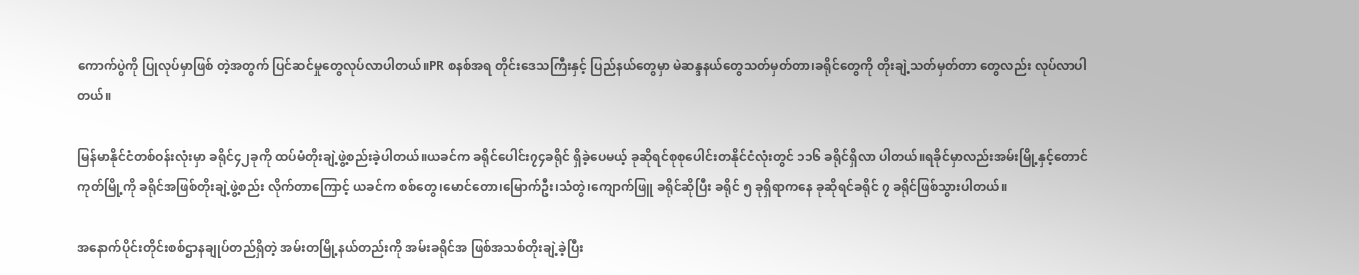ကောက်ပွဲကို ပြုလုပ်မှာဖြစ် တဲ့အတွက် ပြင်ဆင်မှုတွေလုပ်လာပါတယ်။PR စနစ်အရ တိုင်းဒေသကြီးနှင့် ပြည်နယ်တွေမှာ မဲဆန္ဒနယ်တွေသတ်မှတ်တာ၊ခရိုင်တွေကို တိုးချဲ့သတ်မှတ်တာ တွေလည်း လုပ်လာပါတယ်။

မြန်မာနိုင်ငံတစ်ဝန်းလုံးမှာ ခရိုင်၄၂ခုကို ထပ်မံတိုးချဲ့ဖွဲ့စည်းခဲ့ပါတယ်။ယခင်က ခရိုင်ပေါင်း၇၄ခရိုင် ရှိခဲ့ပေမယ့် ခုဆိုရင်စုစုပေါင်းတနိုင်ငံလုံးတွင် ၁၁၆ ခရိုင်ရှိလာ ပါတယ်။ရခိုင်မှာလည်းအမ်းမြို့နှင့်တောင်ကုတ်မြို့ကို ခရိုင်အဖြစ်တိုးချဲ့ဖွဲ့စည်း လိုက်တာကြောင့် ယခင်က စစ်တွေ၊မောင်တော၊မြောက်ဦး၊သံတွဲ၊ကျောက်ဖြူ ခရိုင်ဆိုပြီး ခရိုင် ၅ ခုရှိရာကနေ ခုဆိုရင်ခရိုင် ၇ ခရိုင်ဖြစ်သွားပါတယ်။

အနောက်ပိုင်းတိုင်းစစ်ဌာနချုပ်တည်ရှိတဲ့ အမ်းတမြို့နယ်တည်းကို အမ်းခရိုင်အ ဖြစ်အသစ်တိုးချဲ့ခဲ့ပြီး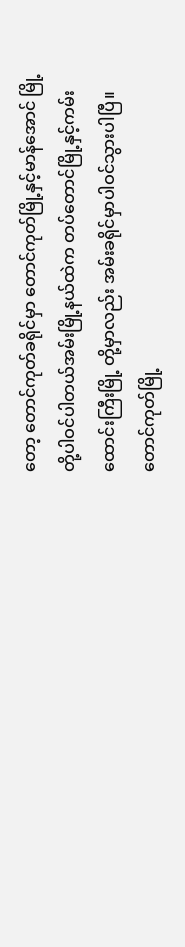တော့ တောင်ကုတ်ခရိုင်မှာ တောင်ကုတ်မြို့နှင့်မာန်အောင် မြို့တို့ပါဝင်ပါတယ်အမ်းမြို့နယ်ထဲက တပ်တောင်မြို့နှင့်ကမ်းထောင်းကြီးမြို့ တို့မှာလည်း အမ်းခရိုင်မှာပါဝင်သွားပါပြီ။တောင်ကုတ်မြို့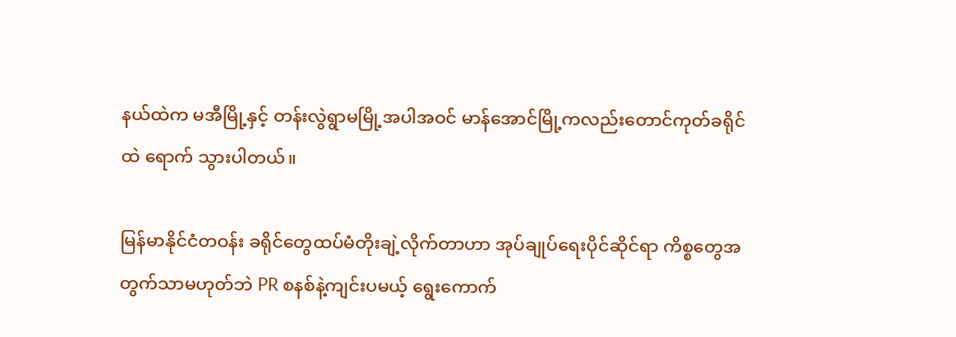နယ်ထဲက မအီမြို့နှင့် တန်းလွဲရွာမမြို့အပါအဝင် မာန်အောင်မြို့ကလည်းတောင်ကုတ်ခရိုင်ထဲ ရောက် သွားပါတယ်။

မြန်မာနိုင်ငံတဝန်း ခရိုင်တွေထပ်မံတိုးချဲ့လိုက်တာဟာ အုပ်ချုပ်ရေးပိုင်ဆိုင်ရာ ကိစ္စတွေအတွက်သာမဟုတ်ဘဲ PR စနစ်နဲ့ကျင်းပမယ့် ရွေးကောက်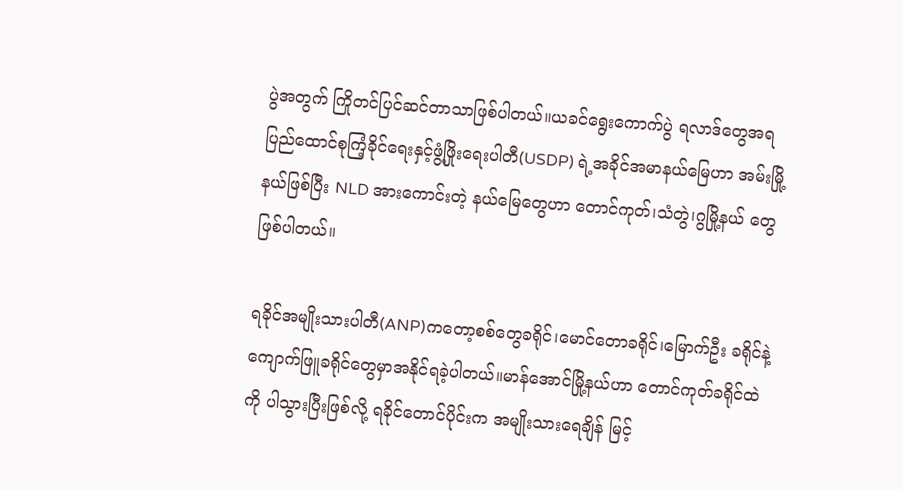ပွဲအတွက် ကြိုတင်ပြင်ဆင်တာသာဖြစ်ပါတယ်။ယခင်ရွေးကောက်ပွဲ ရလာဒ်တွေအရ ပြည်ထောင်စုကြံ့ခိုင်ရေးနှင့်ဖွံ့ဖြိုးရေးပါတီ(USDP) ရဲ့အခိုင်အမာနယ်မြေဟာ အမ်းမြို့နယ်ဖြစ်ပြီး NLD အားကောင်းတဲ့ နယ်မြေတွေဟာ တောင်ကုတ်၊သံတွဲ၊ဂွမြို့နယ် တွေဖြစ်ပါတယ်။

ရခိုင်အမျိုးသားပါတီ(ANP)ကတော့စစ်တွေခရိုင်၊မောင်တောခရိုင်၊မြောက်ဦး ခရိုင်နဲ့ကျောက်ဖြူခရိုင်တွေမှာအနိုင်ရခဲ့ပါတယ်။မာန်အောင်မြို့နယ်ဟာ တောင်ကုတ်ခရိုင်ထဲကို ပါသွားပြီးဖြစ်လို့ ရခိုင်တောင်ပိုင်းက အမျိုးသားရေချိန် မြင့်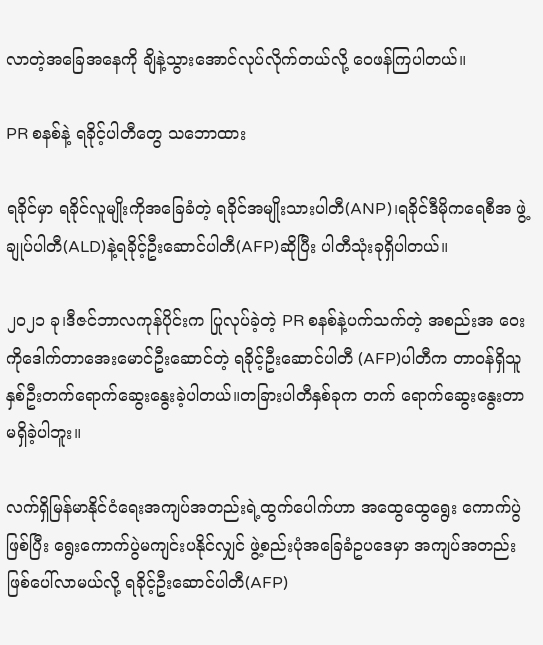လာတဲ့အခြေအနေကို ချိနဲ့သွားအောင်လုပ်လိုက်တယ်လို့ ဝေဖန်ကြပါတယ်။

PR စနစ်နဲ့ ရခိုင့်ပါတီတွေ သဘောထား

ရခိုင်မှာ ရခိုင်လူမျိုးကိုအခြေခံတဲ့ ရခိုင်အမျိုးသားပါတီ(ANP)၊ရခိုင်ဒီမိုကရေစီအ ဖွဲ့ချုပ်ပါတီ(ALD)နဲ့ရခိုင့်ဦးဆောင်ပါတီ(AFP)ဆိုပြီး ပါတီသုံးခုရှိပါတယ်။

၂၀၂၁ ခု၊ဒီဇင်ဘာလကုန်ပိုင်းက ပြုလုပ်ခဲ့တဲ့ PR စနစ်နဲ့ပက်သက်တဲ့ အစည်းအ ဝေးကိုဒေါက်တာအေးမောင်ဦးဆောင်တဲ့ ရခိုင့်ဦးဆောင်ပါတီ (AFP)ပါတီက တာဝန်ရှိသူနှစ်ဦးတက်ရောက်ဆွေးနွေးခဲ့ပါတယ်။တခြားပါတီနှစ်ခုက တက် ရောက်ဆွေးနွေးတာမရှိခဲ့ပါဘူး။

လက်ရှိမြန်မာနိုင်ငံရေးအကျပ်အတည်းရဲ့ထွက်ပေါက်ဟာ အထွေထွေရွေး ကောက်ပွဲဖြစ်ပြီး ရွေးကောက်ပွဲမကျင်းပနိုင်လျှင် ဖွဲ့စည်းပုံအခြေခံဥပဒေမှာ အကျပ်အတည်းဖြစ်ပေါ်လာမယ်လို့ ရခိုင့်ဦးဆောင်ပါတီ(AFP)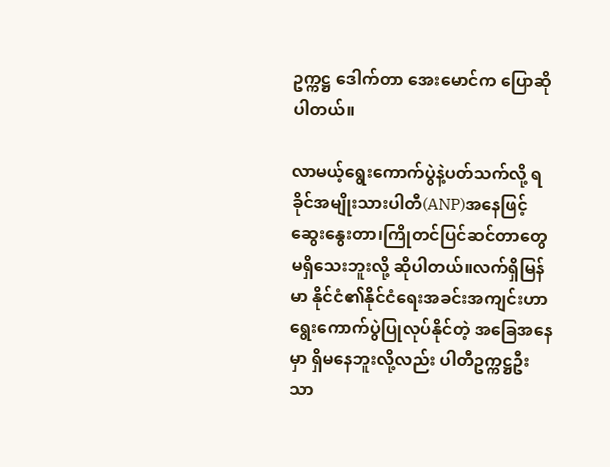ဥက္ကဋ္ဌ ဒေါက်တာ အေးမောင်က ပြောဆိုပါတယ်။

လာမယ့်ရွေးကောက်ပွဲနဲ့ပတ်သက်လို့ ရခိုင်အမျိုးသားပါတီ(ANP)အနေဖြင့် ဆွေးနွေးတာ၊ကြိုတင်ပြင်ဆင်တာတွေမရှိသေးဘူးလို့ ဆိုပါတယ်။လက်ရှိမြန်မာ နိုင်ငံ၏နိုင်ငံရေးအခင်းအကျင်းဟာရွေးကောက်ပွဲပြုလုပ်နိုင်တဲ့ အခြေအနေမှာ ရှိမနေဘူးလို့လည်း ပါတီဥက္ကဋ္ဌဦးသာ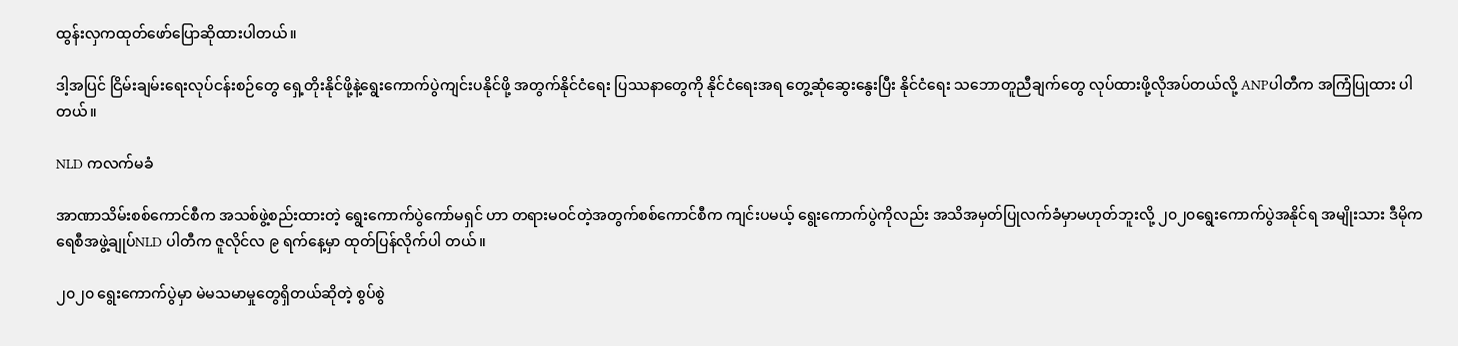ထွန်းလှကထုတ်ဖော်ပြောဆိုထားပါတယ်။

ဒါ့အပြင် ငြိမ်းချမ်းရေးလုပ်ငန်းစဉ်တွေ ရှေ့တိုးနိုင်ဖို့နဲ့ရွေးကောက်ပွဲကျင်းပနိုင်ဖို့ အတွက်နိုင်ငံရေး ပြဿနာတွေကို နိုင်ငံရေးအရ တွေ့ဆုံဆွေးနွေးပြီး နိုင်ငံရေး သဘောတူညီချက်တွေ လုပ်ထားဖို့လိုအပ်တယ်လို့ ANPပါတီက အကြံပြုထား ပါတယ်။

NLD ကလက်မခံ

အာဏာသိမ်းစစ်ကောင်စီက အသစ်ဖွဲ့စည်းထားတဲ့ ရွေးကောက်ပွဲကော်မရှင် ဟာ တရားမဝင်တဲ့အတွက်စစ်ကောင်စီက ကျင်းပမယ့် ရွေးကောက်ပွဲကိုလည်း အသိအမှတ်ပြုလက်ခံမှာမဟုတ်ဘူးလို့ ၂၀၂၀ရွေးကောက်ပွဲအနိုင်ရ အမျိုးသား ဒီမိုကရေစီအဖွဲ့ချုပ်NLD ပါတီက ဇူလိုင်လ ၉ ရက်နေ့မှာ ထုတ်ပြန်လိုက်ပါ တယ်။

၂၀၂၀ ရွေးကောက်ပွဲမှာ မဲမသမာမှုတွေရှိတယ်ဆိုတဲ့ စွပ်စွဲ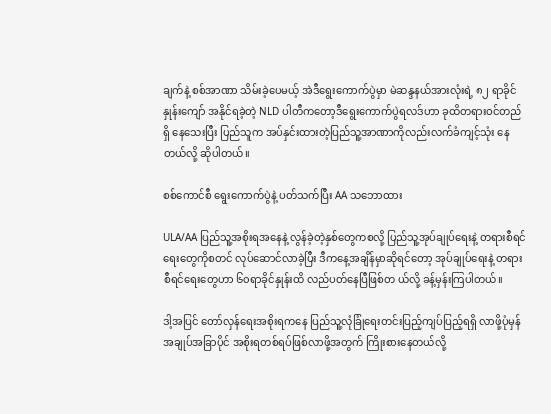ချက်နဲ့ စစ်အာဏာ သိမ်းခဲ့ပေမယ့် အဲဒီရွေးကောက်ပွဲမှာ မဲဆန္ဒနယ်အားလုံးရဲ့ ၈၂ ရာခိုင်နှုန်းကျော် အနိုင်ရခဲ့တဲ့ NLD ပါတီကတော့ဒီရွေးကောက်ပွဲရလဒ်ဟာ ခုထိတရားဝင်တည်ရှိ နေသေးပြီး ပြည်သူက အပ်နှင်းထားတဲ့ပြည်သူ့အာဏာကိုလည်းလက်ခံကျင့်သုံး နေတယ်လို့ ဆိုပါတယ်။

စစ်ကောင်စီ ရွေးကောက်ပွဲနဲ့ ပတ်သက်ပြီး AA သဘောထား

ULA/AA ပြည်သူ့အစိုးရအနေနဲ့ လွန်ခဲ့တဲ့နှစ်တွေကစလို့ ပြည်သူ့အုပ်ချုပ်ရေးနဲ့ တရားစီရင်ရေးတွေကိုစတင် လုပ်ဆောင်လာခဲ့ပြီး ဒီကနေ့အချိန်မှာဆိုရင်တော့ အုပ်ချုပ်ရေးနဲ့ တရားစီရင်ရေးတွေဟာ ၆၀ရာခိုင်နှုန်းထိ လည်ပတ်နေပြီဖြစ်တ ယ်လို့ ခန့်မှန်းကြပါတယ်။

ဒါ့အပြင် တော်လှန်ရေးအစိုးရကနေ ပြည်သူ့လုံခြုံရေးတင်းပြည့်ကျပ်ပြည့်ရရှိ လာဖို့ပုံမှန်အချုပ်အခြာပိုင် အစိုးရတစ်ရပ်ဖြစ်လာဖို့အတွက် ကြိုးစားနေတယ်လို့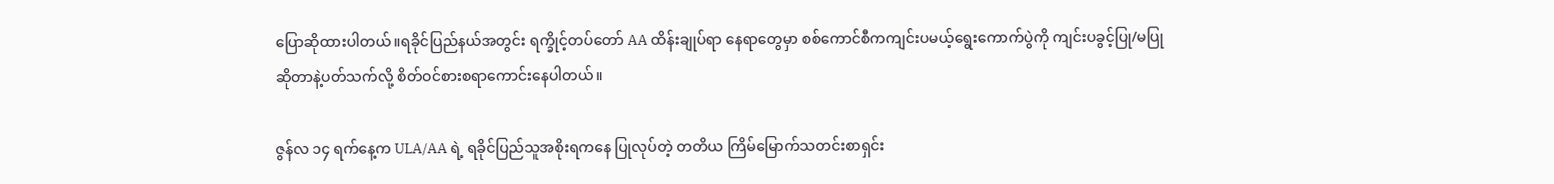ပြောဆိုထားပါတယ်။ရခိုင်ပြည်နယ်အတွင်း ရက္ခိုင့်တပ်တော် AA ထိန်းချုပ်ရာ နေရာတွေမှာ စစ်ကောင်စီကကျင်းပမယ့်ရွေးကောက်ပွဲကို ကျင်းပခွင့်ပြု/မပြု ဆိုတာနဲ့ပတ်သက်လို့ စိတ်ဝင်စားစရာကောင်းနေပါတယ်။

ဇွန်လ ၁၄ ရက်နေ့က ULA/AA ရဲ့ ရခိုင်ပြည်သူအစိုးရကနေ ပြုလုပ်တဲ့ တတိယ ကြိမ်မြောက်သတင်းစာရှင်း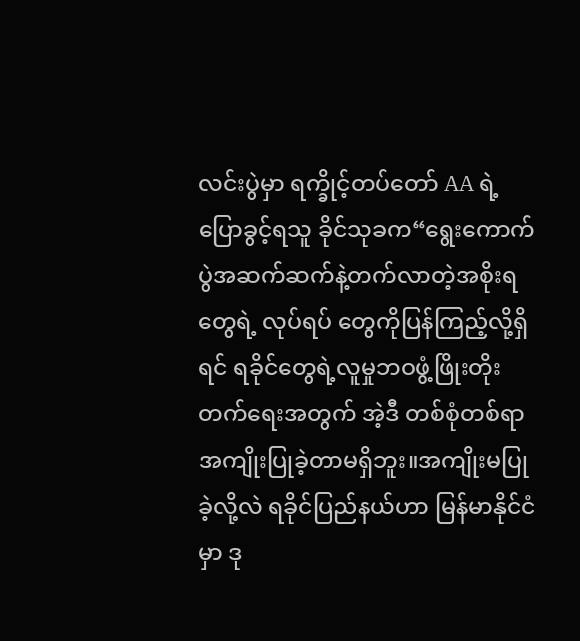လင်းပွဲမှာ ရက္ခိုင့်တပ်တော် AA ရဲ့ပြောခွင့်ရသူ ခိုင်သုခက“ရွေးကောက်ပွဲအဆက်ဆက်နဲ့တက်လာတဲ့အစိုးရတွေရဲ့ လုပ်ရပ် တွေကိုပြန်ကြည့်လို့ရှိရင် ရခိုင်တွေရဲ့လူမှုဘဝဖွံ့ဖြိုးတိုးတက်ရေးအတွက် အဲ့ဒီ တစ်စုံတစ်ရာ အကျိုးပြုခဲ့တာမရှိဘူး။အကျိုးမပြုခဲ့လို့လဲ ရခိုင်ပြည်နယ်ဟာ မြန်မာနိုင်ငံမှာ ဒု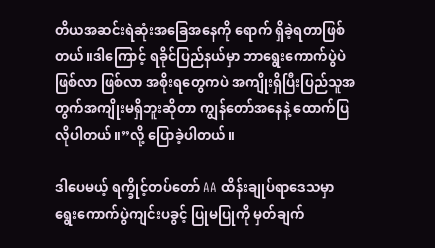တိယအဆင်းရဲဆုံးအခြေအနေကို ရောက် ရှိခဲ့ရတာဖြစ်တယ်။ဒါကြောင့် ရခိုင်ပြည်နယ်မှာ ဘာရွေးကောက်ပွဲပဲ ဖြစ်လာ ဖြစ်လာ အစိုးရတွေကပဲ အကျိုးရှိပြီးပြည်သူအတွက်အကျိုးမရှိဘူးဆိုတာ ကျွန်တော်အနေနဲ့ ထောက်ပြလိုပါတယ်။”လို့ ပြောခဲ့ပါတယ်။

ဒါပေမယ့် ရက္ခိုင့်တပ်တော် AA ထိန်းချုပ်ရာဒေသမှာ ရွေးကောက်ပွဲကျင်းပခွင့် ပြုမပြုကို မှတ်ချက်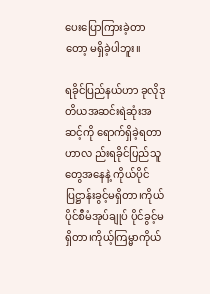ပေးပြောကြားခဲ့တာတော့ မရှိခဲ့ပါဘူး။

ရခိုင်ပြည်နယ်ဟာ ခုလိုဒုတိယအဆင်းရဲဆုံးအဆင့်ကို ရောက်ရှိခဲ့ရတာဟာလ ည်းရခိုင်ပြည်သူတွေအနေနဲ့ ကိုယ်ပိုင်ပြဋ္ဌာန်းခွင့်မရှိတာ၊ကိုယ်ပိုင်စီမံအုပ်ချုပ် ပိုင်ခွင့်မရှိတာ၊ကိုယ့်ကြမ္မာကိုယ်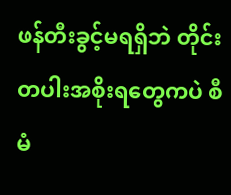ဖန်တီးခွင့်မရရှိဘဲ တိုင်းတပါးအစိုးရတွေကပဲ စီမံ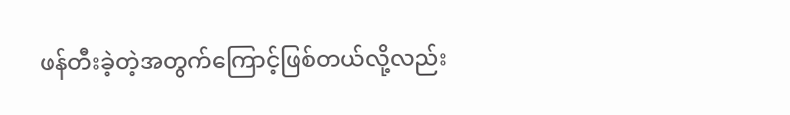ဖန်တီးခဲ့တဲ့အတွက်ကြောင့်ဖြစ်တယ်လို့လည်း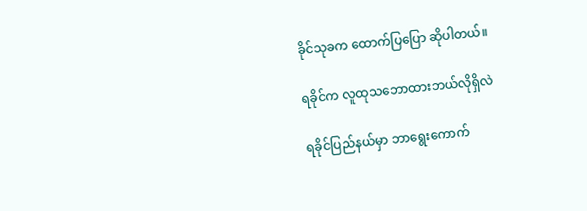ခိုင်သုခက ထောက်ပြပြော ဆိုပါတယ်။

ရခိုင်က လူထုသဘောထားဘယ်လိုရှိလဲ

ရခိုင်ပြည်နယ်မှာ ဘာရွေးကောက်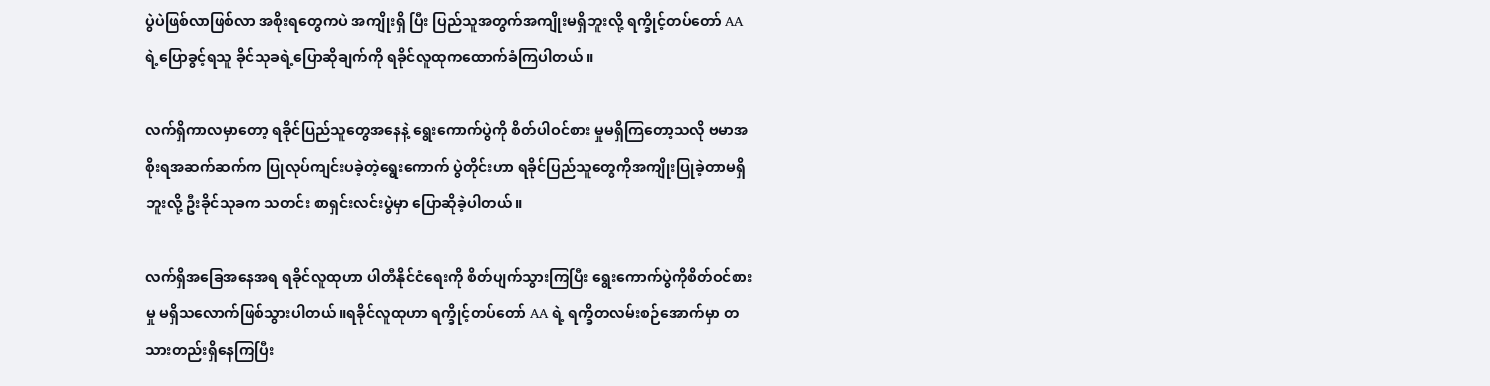ပွဲပဲဖြစ်လာဖြစ်လာ အစိုးရတွေကပဲ အကျိုးရှိ ပြီး ပြည်သူအတွက်အကျိုးမရှိဘူးလို့ ရက္ခိုင့်တပ်တော် AA ရဲ့ပြောခွင့်ရသူ ခိုင်သုခရဲ့ပြောဆိုချက်ကို ရခိုင်လူထုကထောက်ခံကြပါတယ်။

လက်ရှိကာလမှာတော့ ရခိုင်ပြည်သူတွေအနေနဲ့ ရွေးကောက်ပွဲကို စိတ်ပါဝင်စား မှုမရှိကြတော့သလို ဗမာအစိုးရအဆက်ဆက်က ပြုလုပ်ကျင်းပခဲ့တဲ့ရွေးကောက် ပွဲတိုင်းဟာ ရခိုင်ပြည်သူတွေကိုအကျိုးပြုခဲ့တာမရှိဘူးလို့ ဦးခိုင်သုခက သတင်း စာရှင်းလင်းပွဲမှာ ပြောဆိုခဲ့ပါတယ်။

လက်ရှိအခြေအနေအရ ရခိုင်လူထုဟာ ပါတီနိုင်ငံရေးကို စိတ်ပျက်သွားကြပြီး ရွေးကောက်ပွဲကိုစိတ်ဝင်စားမှု မရှိသလောက်ဖြစ်သွားပါတယ်။ရခိုင်လူထုဟာ ရက္ခိုင့်တပ်တော် AA ရဲ့ ရက္ခိတလမ်းစဉ်အောက်မှာ တသားတည်းရှိနေကြပြီး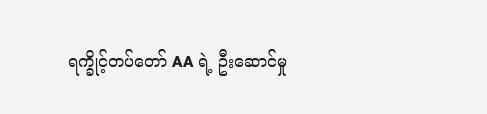ရက္ခိုင့်တပ်တော် AA ရဲ့ ဦးဆောင်မှု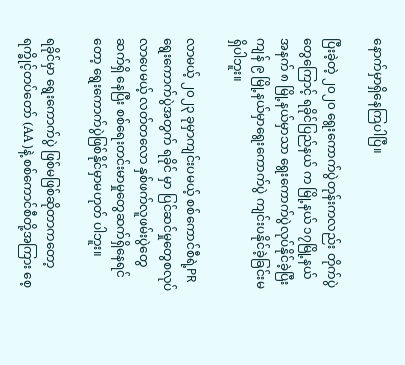နောက်မှာရှိနေကြပါပြီ။

ပြီးခဲ့တဲ့ ၂၀၂၀ ရွေးကောက်ပွဲတုန်းကလည်း တိုက်ပွဲတွေကြောင့် ရခိုင်ပြည်နယ် က မြို့နယ် ၁၇မြို့နယ်အနက် ၈ မြို့နယ်မှာသာ ရွေးကောက်ပွဲလုပ်နိုင်ခဲ့ပြီး ကျန် ၉ မြို့နယ်မှာရွေးကောက်ပွဲ ကျင်းပနိုင်ခဲ့ခြင်းမရှိပါဘူး။

လာမယ့် ၂၀၂၃ ခုမှာကျင်းပမယ့် စစ်ကောင်စီရဲ့PRရွေးကောက်ပွဲအတွက် ရခိုင် မှာ ပြင်ဆင်မှုတွေစလုပ်လာပေမယ့် လတ်တလော နှစ်ဖက်လူဖမ်းပွဲတွေ ဆက်ရှိ နေပြီး စစ်ရေးတင်းမာမှုတွေဆက်ရှိနေရင်တော့ ရွေးကောက်ပွဲဖြစ်နိုင်မှာမဟုတ် ပါဘူး။

ရခိုင်မှာ ရွေးကောက်ပွဲ ဖြစ်မဖြစ်ဆိုတာကတော့ ရက္ခိုင့်တပ်တော် (AA )နဲ့ စစ်ကောင်စီတို့အကြား စေ့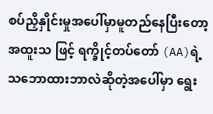စပ်ညှိနှိုင်းမှုအပေါ်မှာမူတည်နေပြီးတော့ အထူးသ ဖြင့် ရက္ခိုင့်တပ်တော် (AA)ရဲ့သဘောထားဘာလဲဆိုတဲ့အပေါ်မှာ ရွေး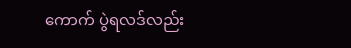ကောက် ပွဲရလဒ်လည်း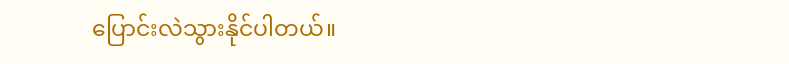ပြောင်းလဲသွားနိုင်ပါတယ်။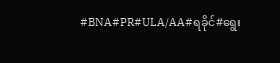#BNA#PR#ULA/AA#ရခိုင်#ရွေး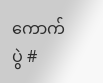ကောက်ပွဲ #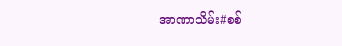အာဏာသိမ်း#စစ်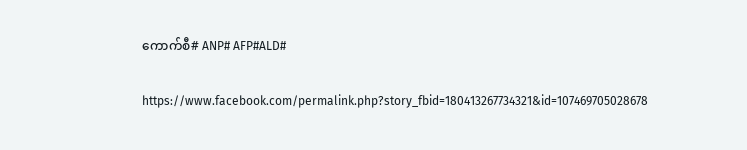ကောက်စီ# ANP# AFP#ALD#

https://www.facebook.com/permalink.php?story_fbid=180413267734321&id=107469705028678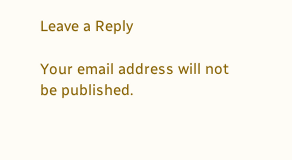Leave a Reply

Your email address will not be published.